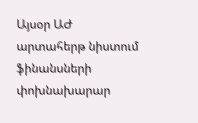Այսօր ԱԺ արտահերթ նիստում ֆինանսների փոխնախարար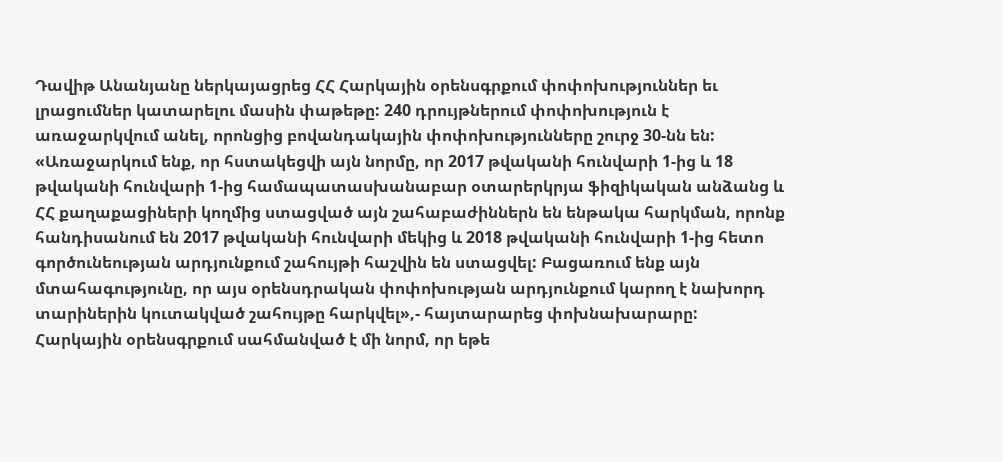Դավիթ Անանյանը ներկայացրեց ՀՀ Հարկային օրենսգրքում փոփոխություններ եւ լրացումներ կատարելու մասին փաթեթը: 240 դրույթներում փոփոխություն է առաջարկվում անել, որոնցից բովանդակային փոփոխությունները շուրջ 30-նն են:
«Առաջարկում ենք, որ հստակեցվի այն նորմը, որ 2017 թվականի հունվարի 1-ից և 18 թվականի հունվարի 1-ից համապատասխանաբար օտարերկրյա ֆիզիկական անձանց և ՀՀ քաղաքացիների կողմից ստացված այն շահաբաժիններն են ենթակա հարկման, որոնք հանդիսանում են 2017 թվականի հունվարի մեկից և 2018 թվականի հունվարի 1-ից հետո գործունեության արդյունքում շահույթի հաշվին են ստացվել: Բացառում ենք այն մտահագությունը, որ այս օրենսդրական փոփոխության արդյունքում կարող է նախորդ տարիներին կուտակված շահույթը հարկվել»,- հայտարարեց փոխնախարարը:
Հարկային օրենսգրքում սահմանված է մի նորմ, որ եթե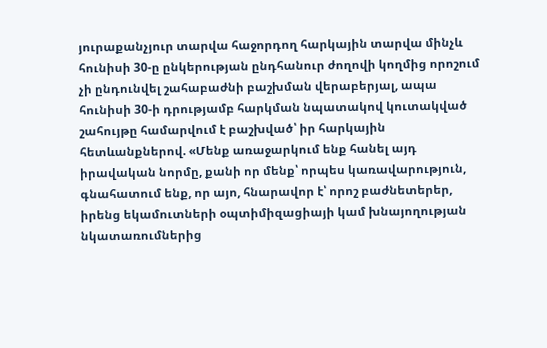յուրաքանչյուր տարվա հաջորդող հարկային տարվա մինչև հունիսի 30-ը ընկերության ընդհանուր ժողովի կողմից որոշում չի ընդունվել շահաբաժնի բաշխման վերաբերյալ, ապա հունիսի 30-ի դրությամբ հարկման նպատակով կուտակված շահույթը համարվում է բաշխված՝ իր հարկային հետևանքներով. «Մենք առաջարկում ենք հանել այդ իրավական նորմը, քանի որ մենք՝ որպես կառավարություն, գնահատում ենք, որ այո, հնարավոր է՝ որոշ բաժնետերեր, իրենց եկամուտների օպտիմիզացիայի կամ խնայողության նկատառումներից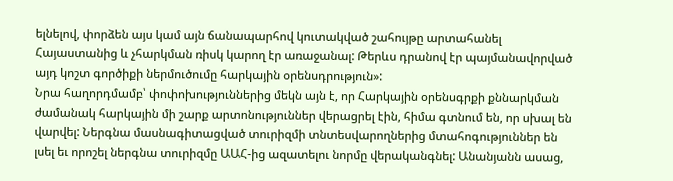ելնելով, փորձեն այս կամ այն ճանապարհով կուտակված շահույթը արտահանել Հայաստանից և չհարկման ռիսկ կարող էր առաջանալ: Թերևս դրանով էր պայմանավորված այդ կոշտ գործիքի ներմուծումը հարկային օրենսդրություն»:
Նրա հաղորդմամբ՝ փոփոխություններից մեկն այն է, որ Հարկային օրենսգրքի քննարկման ժամանակ հարկային մի շարք արտոնություններ վերացրել էին, հիմա գտնում են, որ սխալ են վարվել: Ներգնա մասնագիտացված տուրիզմի տնտեսվարողներից մտահոգություններ են լսել եւ որոշել ներգնա տուրիզմը ԱԱՀ-ից ազատելու նորմը վերականգնել: Անանյանն ասաց,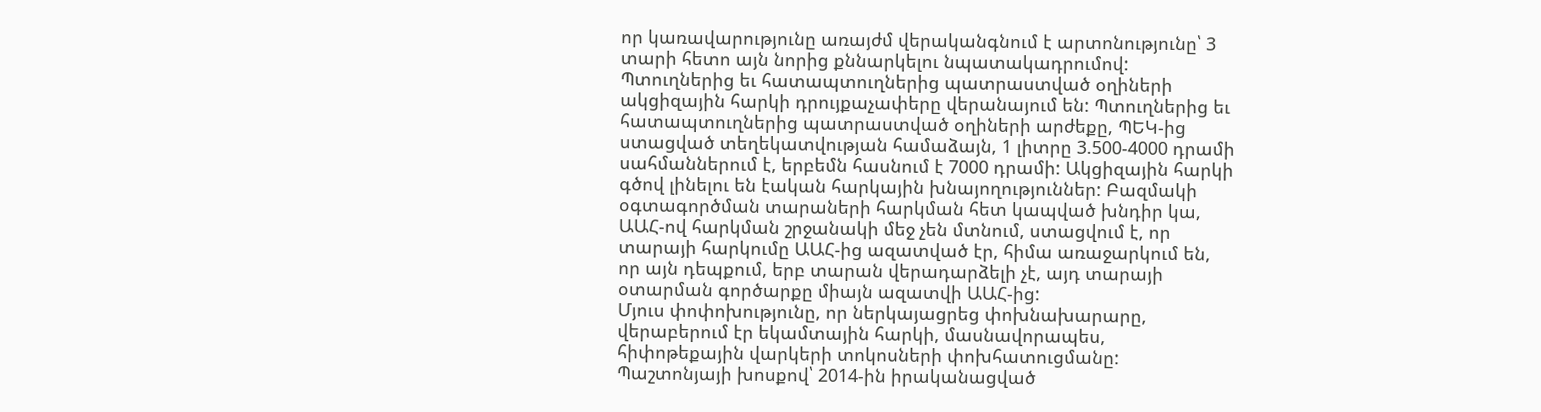որ կառավարությունը առայժմ վերականգնում է արտոնությունը՝ 3 տարի հետո այն նորից քննարկելու նպատակադրումով:
Պտուղներից եւ հատապտուղներից պատրաստված օղիների ակցիզային հարկի դրույքաչափերը վերանայում են: Պտուղներից եւ հատապտուղներից պատրաստված օղիների արժեքը, ՊԵԿ-ից ստացված տեղեկատվության համաձայն, 1 լիտրը 3.500-4000 դրամի սահմաններում է, երբեմն հասնում է 7000 դրամի: Ակցիզային հարկի գծով լինելու են էական հարկային խնայողություններ: Բազմակի օգտագործման տարաների հարկման հետ կապված խնդիր կա, ԱԱՀ-ով հարկման շրջանակի մեջ չեն մտնում, ստացվում է, որ տարայի հարկումը ԱԱՀ-ից ազատված էր, հիմա առաջարկում են, որ այն դեպքում, երբ տարան վերադարձելի չէ, այդ տարայի օտարման գործարքը միայն ազատվի ԱԱՀ-ից:
Մյուս փոփոխությունը, որ ներկայացրեց փոխնախարարը, վերաբերում էր եկամտային հարկի, մասնավորապես, հիփոթեքային վարկերի տոկոսների փոխհատուցմանը: Պաշտոնյայի խոսքով՝ 2014-ին իրականացված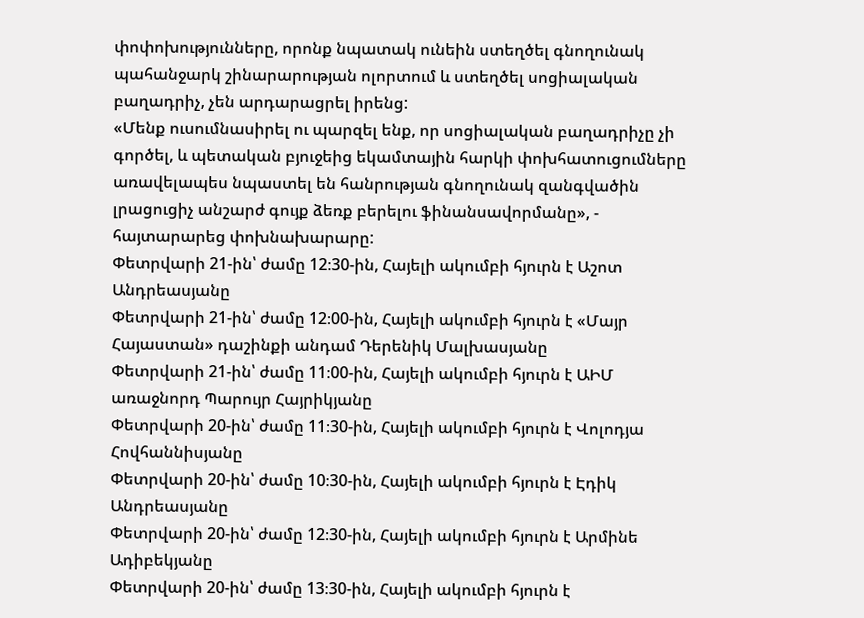փոփոխությունները, որոնք նպատակ ունեին ստեղծել գնողունակ պահանջարկ շինարարության ոլորտում և ստեղծել սոցիալական բաղադրիչ, չեն արդարացրել իրենց:
«Մենք ուսումնասիրել ու պարզել ենք, որ սոցիալական բաղադրիչը չի գործել, և պետական բյուջեից եկամտային հարկի փոխհատուցումները առավելապես նպաստել են հանրության գնողունակ զանգվածին լրացուցիչ անշարժ գույք ձեռք բերելու ֆինանսավորմանը», - հայտարարեց փոխնախարարը:
Փետրվարի 21-ին՝ ժամը 12։30-ին, Հայելի ակումբի հյուրն է Աշոտ Անդրեասյանը
Փետրվարի 21-ին՝ ժամը 12։00-ին, Հայելի ակումբի հյուրն է «Մայր Հայաստան» դաշինքի անդամ Դերենիկ Մալխասյանը
Փետրվարի 21-ին՝ ժամը 11։00-ին, Հայելի ակումբի հյուրն է ԱԻՄ առաջնորդ Պարույր Հայրիկյանը
Փետրվարի 20-ին՝ ժամը 11։30-ին, Հայելի ակումբի հյուրն է Վոլոդյա Հովհաննիսյանը
Փետրվարի 20-ին՝ ժամը 10։30-ին, Հայելի ակումբի հյուրն է Էդիկ Անդրեասյանը
Փետրվարի 20-ին՝ ժամը 12։30-ին, Հայելի ակումբի հյուրն է Արմինե Ադիբեկյանը
Փետրվարի 20-ին՝ ժամը 13։30-ին, Հայելի ակումբի հյուրն է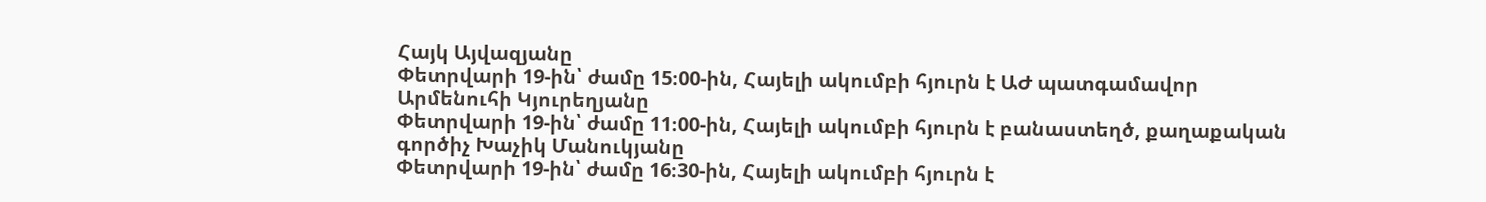Հայկ Այվազյանը
Փետրվարի 19-ին՝ ժամը 15։00-ին, Հայելի ակումբի հյուրն է ԱԺ պատգամավոր Արմենուհի Կյուրեղյանը
Փետրվարի 19-ին՝ ժամը 11։00-ին, Հայելի ակումբի հյուրն է բանաստեղծ, քաղաքական գործիչ Խաչիկ Մանուկյանը
Փետրվարի 19-ին՝ ժամը 16։30-ին, Հայելի ակումբի հյուրն է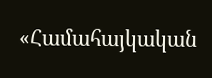«Համահայկական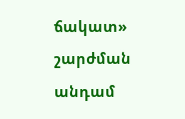ճակատ» շարժման անդամ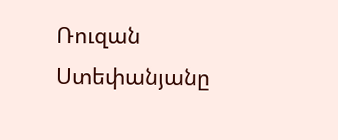Ռուզան Ստեփանյանը